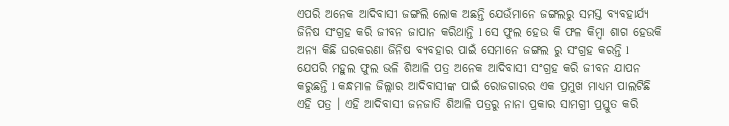ଏପରି ଅନେକ ଆଦିବାସୀ ଜଙ୍ଗଲି ଲୋକ ଅଛନ୍ତି ଯେଉଁମାନେ ଜଙ୍ଗଲରୁ ସମସ୍ତ ବ୍ୟବହାର୍ଯ୍ୟ ଜିନିଷ ସଂଗ୍ରହ କରି ଜୀବନ ଜାପାନ କରିଥାନ୍ତି l ସେ ଫୁଲ ହେଉ କି ଫଳ କିମ୍ବା ଶାଗ ହେଉକି ଅନ୍ୟ କିଛି ଘରକରଣା ଜିନିଷ ବ୍ୟବହାର ପାଇଁ ସେମାନେ ଜଙ୍ଗଲ ରୁ ସଂଗ୍ରହ କରନ୍ତି l
ଯେପରି ମହୁଲ ଫୁଲ ଭଳି ଶିଆଳି ପତ୍ର ଅନେକ ଆଦିବାସୀ ସଂଗ୍ରହ କରି ଜୀବନ ଯାପନ କରୁଛନ୍ତି l କନ୍ଧମାଳ ଜିଲ୍ଲାର ଆଦିବାସୀଙ୍କ ପାଇଁ ରୋଜଗାରର ଏକ ପ୍ରମୁଖ ମାଧ୍ୟମ ପାଲଟିଛି ଏହି ପତ୍ର । ଏହି ଆଦିବାସୀ ଜନଜାତି ଶିଆଳି ପତ୍ରରୁ ନାନା ପ୍ରକାର ସାମଗ୍ରୀ ପ୍ରସ୍ତୁତ କରି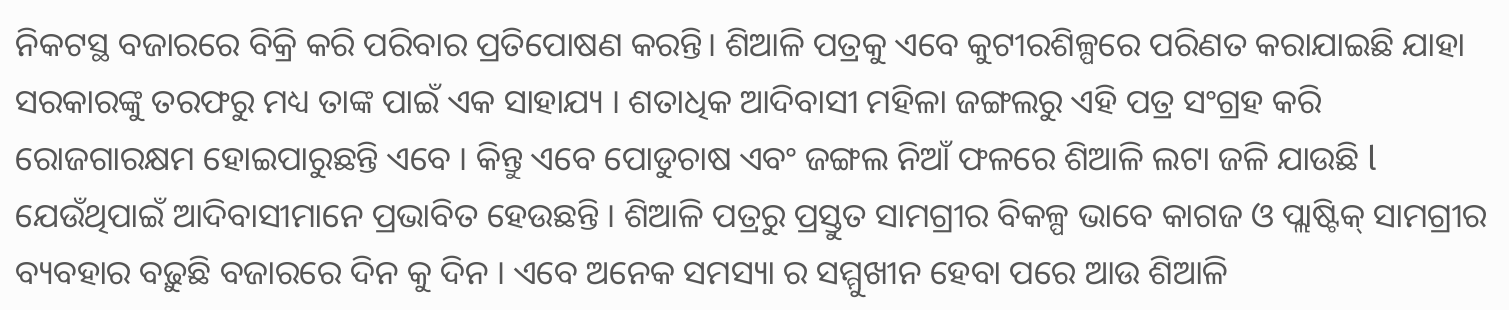ନିକଟସ୍ଥ ବଜାରରେ ବିକ୍ରି କରି ପରିବାର ପ୍ରତିପୋଷଣ କରନ୍ତି। ଶିଆଳି ପତ୍ରକୁ ଏବେ କୁଟୀରଶିଳ୍ପରେ ପରିଣତ କରାଯାଇଛି ଯାହା ସରକାରଙ୍କୁ ତରଫରୁ ମଧ୍ୟ ତାଙ୍କ ପାଇଁ ଏକ ସାହାଯ୍ୟ । ଶତାଧିକ ଆଦିବାସୀ ମହିଳା ଜଙ୍ଗଲରୁ ଏହି ପତ୍ର ସଂଗ୍ରହ କରି ରୋଜଗାରକ୍ଷମ ହୋଇପାରୁଛନ୍ତି ଏବେ । କିନ୍ତୁ ଏବେ ପୋଡୁଚାଷ ଏବଂ ଜଙ୍ଗଲ ନିଆଁ ଫଳରେ ଶିଆଳି ଲଟା ଜଳି ଯାଉଛି l ଯେଉଁଥିପାଇଁ ଆଦିବାସୀମାନେ ପ୍ରଭାବିତ ହେଉଛନ୍ତି । ଶିଆଳି ପତ୍ରରୁ ପ୍ରସ୍ତୁତ ସାମଗ୍ରୀର ବିକଳ୍ପ ଭାବେ କାଗଜ ଓ ପ୍ଲାଷ୍ଟିକ୍ ସାମଗ୍ରୀର ବ୍ୟବହାର ବଢ଼ୁଛି ବଜାରରେ ଦିନ କୁ ଦିନ । ଏବେ ଅନେକ ସମସ୍ୟା ର ସମ୍ମୁଖୀନ ହେବା ପରେ ଆଉ ଶିଆଳି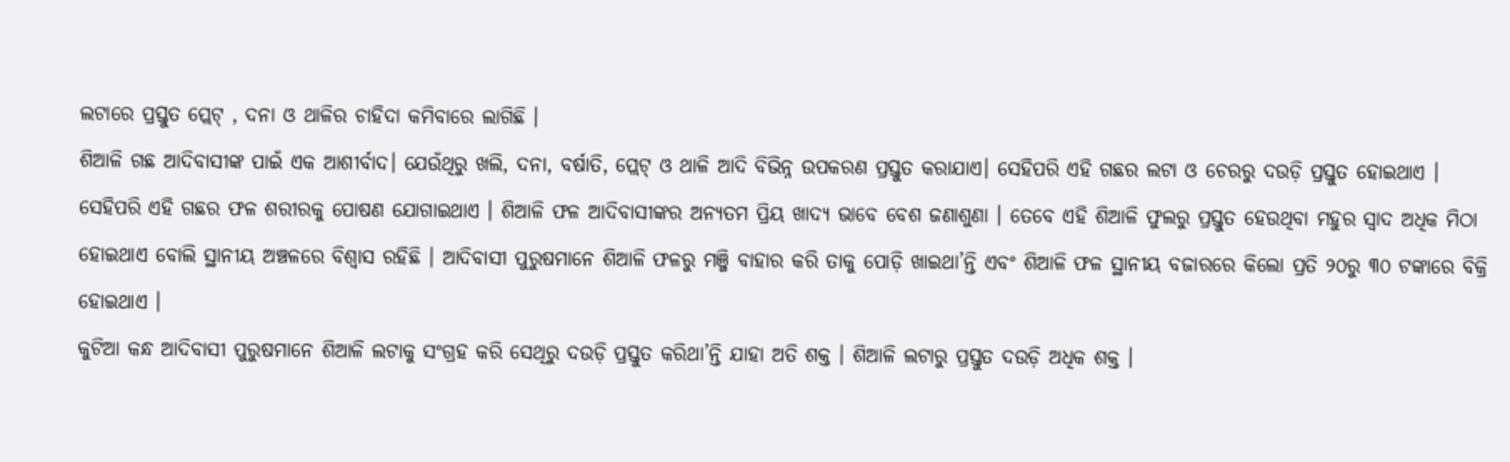ଲଟାରେ ପ୍ରସ୍ତୁତ ପ୍ଲେଟ୍ , ଦନା ଓ ଥାଳିର ଚାହିଦା କମିବାରେ ଲାଗିଛି ।
ଶିଆଳି ଗଛ ଆଦିବାସୀଙ୍କ ପାଇଁ ଏକ ଆଶୀର୍ବାଦ। ଯେଉଁଥିରୁ ଖଲି, ଦନା, ବର୍ଷାତି, ପ୍ଲେଟ୍ ଓ ଥାଳି ଆଦି ବିଭିନ୍ନ ଉପକରଣ ପ୍ରସ୍ତୁତ କରାଯାଏ। ସେହିପରି ଏହି ଗଛର ଲଟା ଓ ଚେରରୁ ଦଉଡ଼ି ପ୍ରସ୍ତୁତ ହୋଇଥାଏ । ସେହିପରି ଏହି ଗଛର ଫଳ ଶରୀରକୁ ପୋଷଣ ଯୋଗାଇଥାଏ । ଶିଆଳି ଫଳ ଆଦିବାସୀଙ୍କର ଅନ୍ୟତମ ପ୍ରିୟ ଖାଦ୍ୟ ଭାବେ ବେଶ ଜଣାଶୁଣା । ତେବେ ଏହି ଶିଆଳି ଫୁଲରୁ ପ୍ରସ୍ତୁତ ହେଉଥିବା ମହୁର ସ୍ବାଦ ଅଧିକ ମିଠା ହୋଇଥାଏ ବୋଲି ସ୍ଥାନୀୟ ଅଞ୍ଚଳରେ ବିଶ୍ବାସ ରହିଛି । ଆଦିବାସୀ ପୁରୁଷମାନେ ଶିଆଳି ଫଳରୁ ମଞ୍ଜି ବାହାର କରି ତାକୁ ପୋଡ଼ି ଖାଇଥା’ନ୍ତି ଏବଂ ଶିଆଳି ଫଳ ସ୍ଥାନୀୟ ବଜାରରେ କିଲୋ ପ୍ରତି ୨୦ରୁ ୩୦ ଟଙ୍କାରେ ବିକ୍ରି ହୋଇଥାଏ ।
କୁଟିଆ କନ୍ଧ ଆଦିବାସୀ ପୁରୁଷମାନେ ଶିଆଳି ଲଟାକୁ ସଂଗ୍ରହ କରି ସେଥିରୁ ଦଉଡ଼ି ପ୍ରସ୍ତୁତ କରିଥା’ନ୍ତି ଯାହା ଅତି ଶକ୍ତ । ଶିଆଳି ଲଟାରୁ ପ୍ରସ୍ତୁତ ଦଉଡ଼ି ଅଧିକ ଶକ୍ତ ।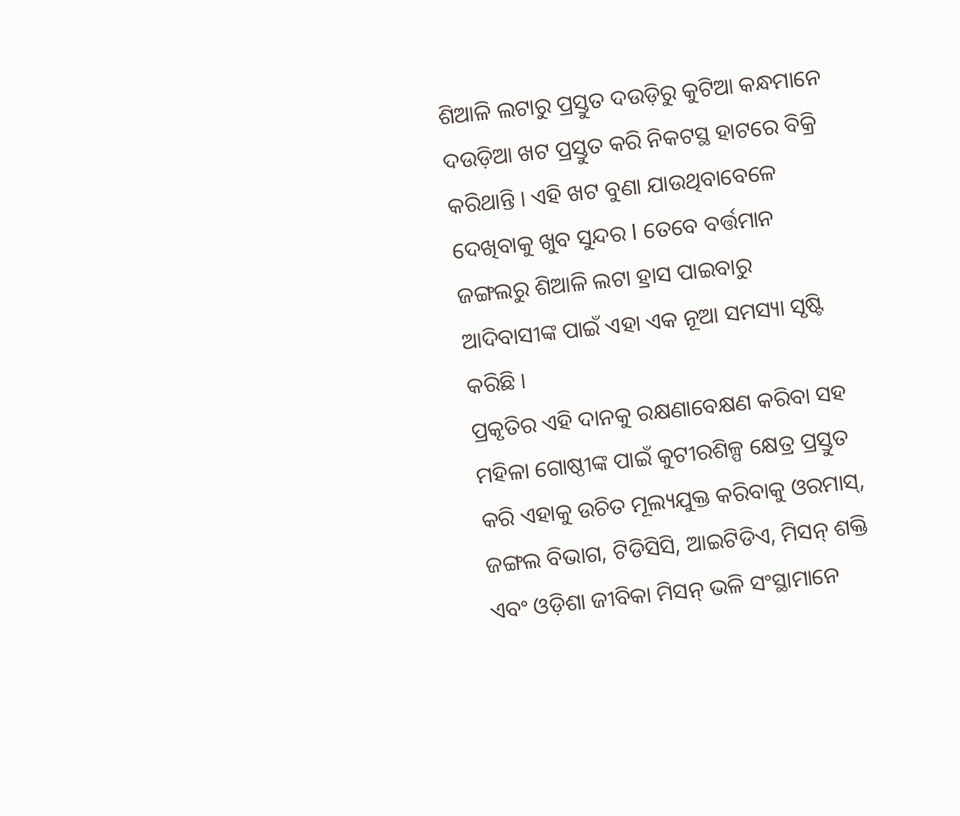ଶିଆଳି ଲଟାରୁ ପ୍ରସ୍ତୁତ ଦଉଡ଼ିରୁ କୁଟିଆ କନ୍ଧମାନେ ଦଉଡ଼ିଆ ଖଟ ପ୍ରସ୍ତୁତ କରି ନିକଟସ୍ଥ ହାଟରେ ବିକ୍ରି କରିଥାନ୍ତି । ଏହି ଖଟ ବୁଣା ଯାଉଥିବାବେଳେ ଦେଖିବାକୁ ଖୁବ ସୁନ୍ଦର l ତେବେ ବର୍ତ୍ତମାନ ଜଙ୍ଗଲରୁ ଶିଆଳି ଲଟା ହ୍ରାସ ପାଇବାରୁ ଆଦିବାସୀଙ୍କ ପାଇଁ ଏହା ଏକ ନୂଆ ସମସ୍ୟା ସୃଷ୍ଟି କରିଛି ।
ପ୍ରକୃତିର ଏହି ଦାନକୁ ରକ୍ଷଣାବେକ୍ଷଣ କରିବା ସହ ମହିଳା ଗୋଷ୍ଠୀଙ୍କ ପାଇଁ କୁଟୀରଶିଳ୍ପ କ୍ଷେତ୍ର ପ୍ରସ୍ତୁତ କରି ଏହାକୁ ଉଚିତ ମୂଲ୍ୟଯୁକ୍ତ କରିବାକୁ ଓରମାସ୍, ଜଙ୍ଗଲ ବିଭାଗ, ଟିଡିସିସି, ଆଇଟିଡିଏ, ମିସନ୍ ଶକ୍ତି ଏବଂ ଓଡ଼ିଶା ଜୀବିକା ମିସନ୍ ଭଳି ସଂସ୍ଥାମାନେ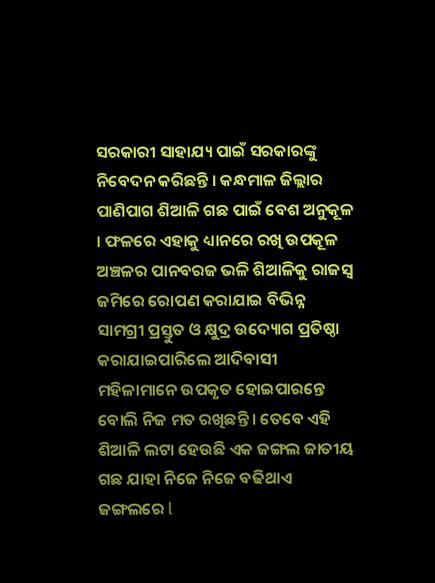ସରକାରୀ ସାହାଯ୍ୟ ପାଇଁ ସରକାରଙ୍କୁ ନିବେଦନ କରିଛନ୍ତି । କନ୍ଧମାଳ ଜିଲ୍ଲାର ପାଣିପାଗ ଶିଆଳି ଗଛ ପାଇଁ ବେଶ ଅନୁକୂଳ । ଫଳରେ ଏହାକୁ ଧ୍ୟାନରେ ରଖି ଉପକୂଳ ଅଞ୍ଚଳର ପାନବରଜ ଭଳି ଶିଆଳିକୁ ରାଜସ୍ବ ଜମିରେ ରୋପଣ କରାଯାଇ ବିଭିନ୍ନ ସାମଗ୍ରୀ ପ୍ରସ୍ତୁତ ଓ କ୍ଷୁଦ୍ର ଉଦ୍ୟୋଗ ପ୍ରତିଷ୍ଠା କରାଯାଇପାରିଲେ ଆଦିବାସୀ ମହିଳାମାନେ ଉପକୃତ ହୋଇପାରନ୍ତେ ବୋଲି ନିଜ ମତ ରଖିଛନ୍ତି । ତେବେ ଏହି ଶିଆଳି ଲଟା ହେଉଛି ଏକ ଜଙ୍ଗଲ ଜାତୀୟ ଗଛ ଯାହା ନିଜେ ନିଜେ ବଢିଥାଏ ଜଙ୍ଗଲରେ l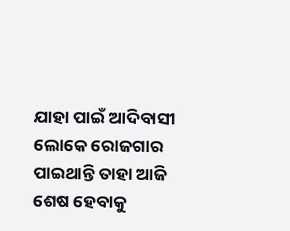ଯାହା ପାଇଁ ଆଦିବାସୀ ଲୋକେ ରୋଜଗାର ପାଇଥାନ୍ତି ତାହା ଆଜି ଶେଷ ହେବାକୁ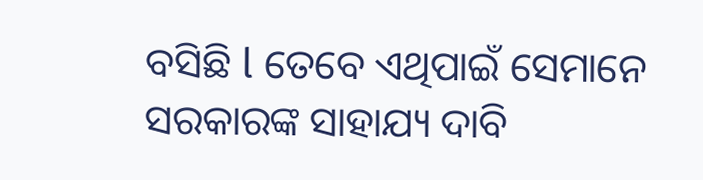ବସିଛି l ତେବେ ଏଥିପାଇଁ ସେମାନେ ସରକାରଙ୍କ ସାହାଯ୍ୟ ଦାବି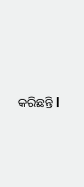କରିଛନ୍ତି l